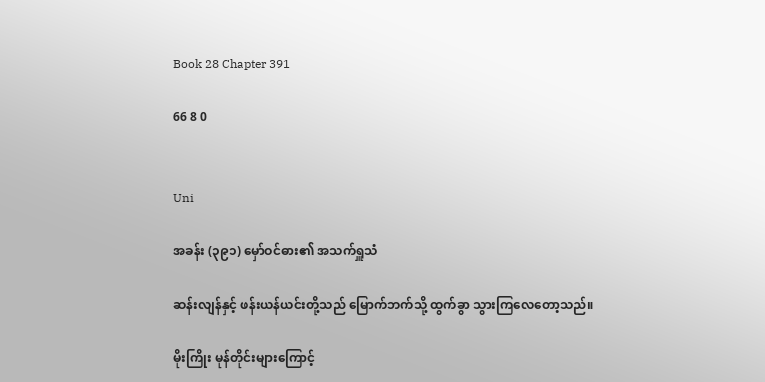Book 28 Chapter 391

66 8 0


Uni

အခန်း (၃၉၁) မှော်ဝင်ဓား၏ အသက်ရှူသံ

ဆန်းလျန်နှင့် ဖန်းယန်ယင်းတို့သည် မြောက်ဘက်သို့ ထွက်ခွာ သွားကြလေတော့သည်။

မိုးကြိုး မုန်တိုင်းများကြောင့်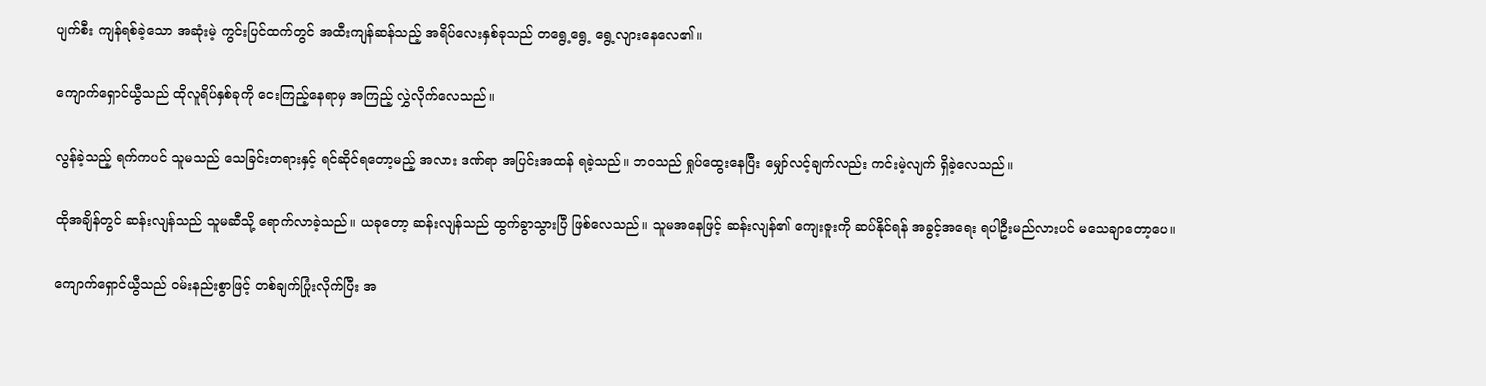ပျက်စီး ကျန်ရစ်ခဲ့သော အဆုံးမဲ့ ကွင်းပြင်ထက်တွင် အထီးကျန်ဆန်သည့် အရိပ်လေးနှစ်ခုသည် တရွေ့ရွေ့ ရွေ့လျားနေလေ၏။

ကျောက်ရှောင်ယွီသည် ထိုလူရိပ်နှစ်ခုကို ငေးကြည့်နေရာမှ အကြည့် လွှဲလိုက်လေသည်။

လွန်ခဲ့သည့် ရက်ကပင် သူမသည် သေခြင်းတရားနှင့် ရင်ဆိုင်ရတော့မည့် အလား ဒဏ်ရာ အပြင်းအထန် ရခဲ့သည်။ ဘဝသည် ရှုပ်ထွေးနေပြီး မျှော်လင့်ချက်လည်း ကင်းမဲ့လျက် ရှိခဲ့လေသည်။

ထိုအချိန်တွင် ဆန်းလျန်သည် သူမဆီသို့ ရောက်လာခဲ့သည်။ ယခုတော့ ဆန်းလျန်သည် ထွက်ခွာသွားပြီ ဖြစ်လေသည်။ သူမအနေဖြင့် ဆန်းလျန်၏ ကျေးဇူးကို ဆပ်နိုင်ရန် အခွင့်အရေး ရပါဦးမည်လားပင် မသေချာတော့ပေ။

ကျောက်ရှောင်ယွီသည် ဝမ်းနည်းစွာဖြင့် တစ်ချက်ပြုံးလိုက်ပြီး အ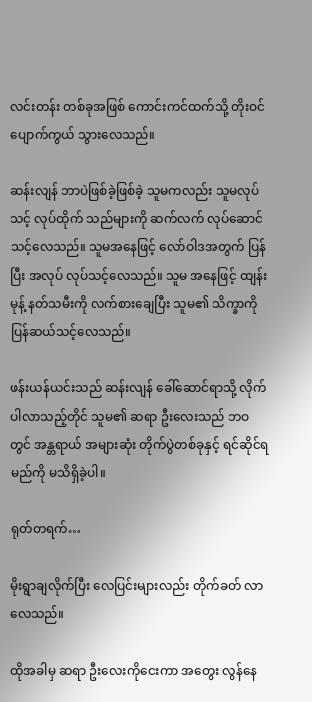လင်းတန်း တစ်ခုအဖြစ် ကောင်းကင်ထက်သို့ တိုးဝင် ပျောက်ကွယ် သွားလေသည်။

ဆန်းလျန် ဘာပဲဖြစ်ခဲ့ဖြစ်ခဲ့ သူမကလည်း သူမလုပ်သင့် လုပ်ထိုက် သည်များကို ဆက်လက် လုပ်ဆောင် သင့်လေသည်။ သူမအနေဖြင့် လော်ဝါဒအတွက် ပြန်ပြီး အလုပ် လုပ်သင့်လေသည်။ သူမ အနေဖြင့် ထျန်းမုန့် နတ်သမီးကို လက်စားချေပြီး သူမ၏ သိက္ခာကို ပြန်ဆယ်သင့်လေသည်။

ဖန်းယန်ယင်းသည် ဆန်းလျန် ခေါ်ဆောင်ရာသို့ လိုက်ပါလာသည့်တိုင် သူမ၏ ဆရာ ဦးလေးသည် ဘဝတွင် အန္တရာယ် အများဆုံး တိုက်ပွဲတစ်ခုနှင့် ရင်ဆိုင်ရမည်ကို မသိရှိခဲ့ပါ။

ရုတ်တရက်…

မိုးရွာချလိုက်ပြီး လေပြင်းများလည်း တိုက်ခတ် လာလေသည်။

ထိုအခါမှ ဆရာ ဦးလေးကိုငေးကာ အတွေး လွန်နေ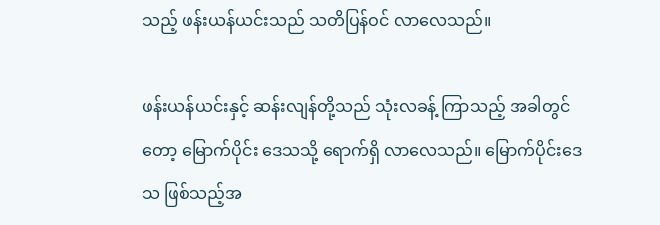သည့် ဖန်းယန်ယင်းသည် သတိပြန်ဝင် လာလေသည်။

ဖန်းယန်ယင်းနှင့် ဆန်းလျန်တို့သည် သုံးလခန့် ကြာသည့် အခါတွင်တော့ မြောက်ပိုင်း ဒေသသို့ ရောက်ရှိ လာလေသည်။ မြောက်ပိုင်းဒေသ ဖြစ်သည့်အ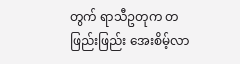တွက် ရာသီဥတုက တဖြည်းဖြည်း အေးစိမ့်လာ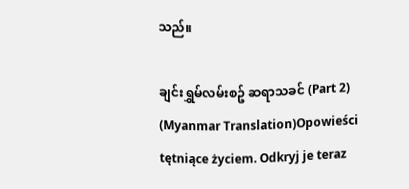သည်။

ချင်းရွှမ်လမ်းစဥ် ဆရာသခင် (Part 2) (Myanmar Translation)Opowieści tętniące życiem. Odkryj je teraz